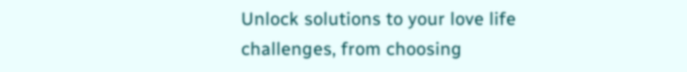Unlock solutions to your love life challenges, from choosing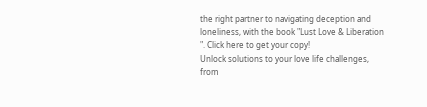the right partner to navigating deception and loneliness, with the book "Lust Love & Liberation ". Click here to get your copy!
Unlock solutions to your love life challenges, from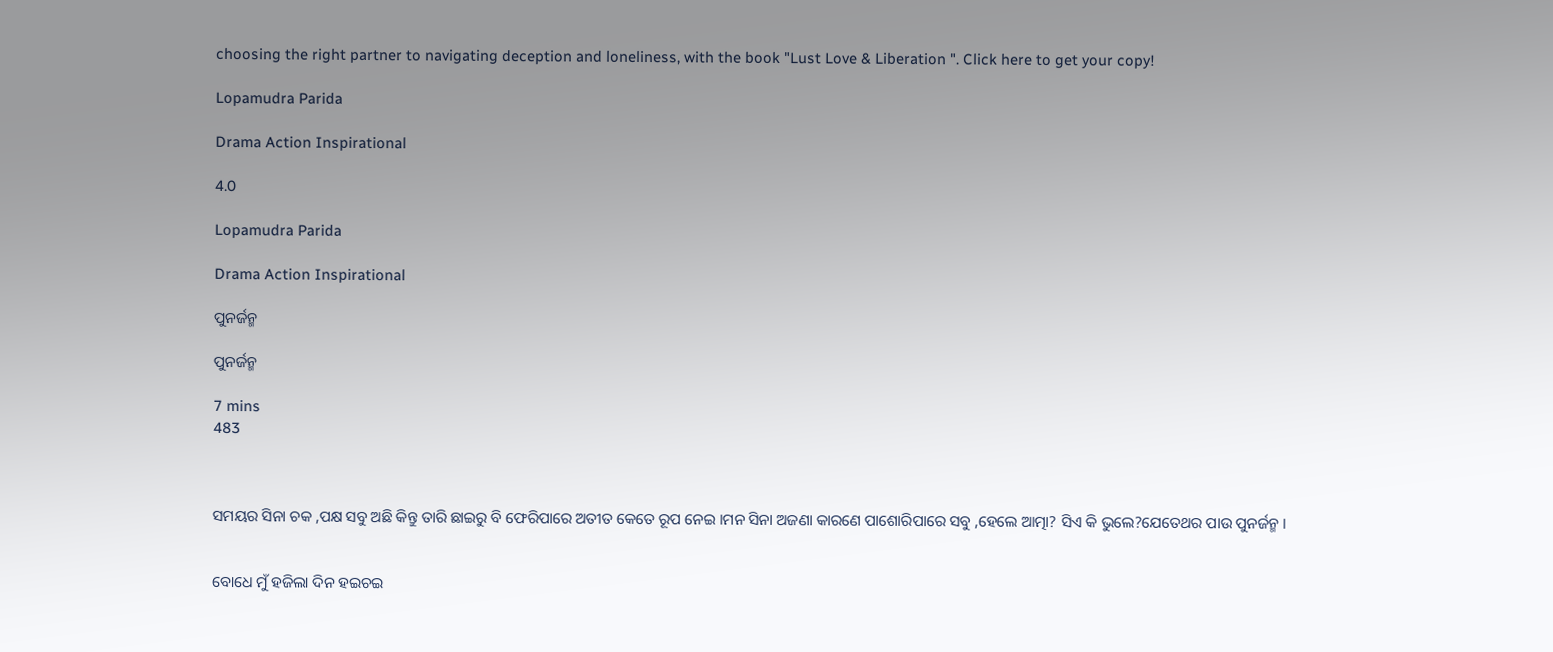choosing the right partner to navigating deception and loneliness, with the book "Lust Love & Liberation ". Click here to get your copy!

Lopamudra Parida

Drama Action Inspirational

4.0

Lopamudra Parida

Drama Action Inspirational

ପୁନର୍ଜନ୍ମ

ପୁନର୍ଜନ୍ମ

7 mins
483



ସମୟର ସିନା ଚକ ,ପକ୍ଷ ସବୁ ଅଛି କିନ୍ତୁ ତାରି ଛାଇରୁ ବି ଫେରିପାରେ ଅତୀତ କେତେ ରୂପ ନେଇ ।ମନ ସିନା ଅଜଣା କାରଣେ ପାଶୋରିପାରେ ସବୁ ,ହେଲେ ଆତ୍ମା? ସିଏ କି ଭୁଲେ?ଯେତେଥର ପାଉ ପୁନର୍ଜନ୍ମ ।


ବୋଧେ ମୁଁ ହଜିଲା ଦିନ ହଇଚଇ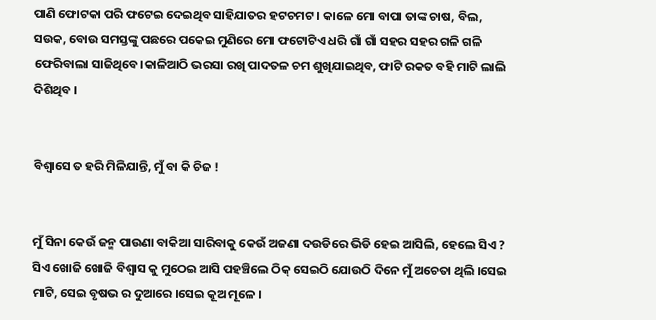ପାଣି ଫୋଟକା ପରି ଫଟେଇ ଦେଇଥିବ ସାହିଯାତର ହଟଚମଟ । କାଳେ ମୋ ବାପା ତାଙ୍କ ଚାଷ, ବିଲ, ସଉକ, ବୋଉ ସମସ୍ତଙ୍କୁ ପଛରେ ପକେଇ ମୁଣିରେ ମୋ ଫଟୋଟିଏ ଧରି ଗାଁ ଗାଁ ସହର ସହର ଗଳି ଗଳି ଫେରିବାଲା ସାଜିଥିବେ।କାଳିଆଠି ଭରସା ରଖି ପାଦତଳ ଚମ ଶୁଖିଯାଇଥିବ, ଫାଟି ରକତ ବହି ମାଟି ଲାଲି ଦିଶିଥିବ ।


ବିଶ୍ବାସେ ତ ହରି ମିଳିଯାନ୍ତି, ମୁଁ ବା କି ଚିଜ !


ମୁଁ ସିନା କେଉଁ ଜନ୍ମ ପାଉଣା ବାକିଆ ସାରିବାକୁ କେଉଁ ଅଜଣା ଦଉଡିରେ ଭିଡି ହେଇ ଆସିଲି, ହେଲେ ସିଏ ? ସିଏ ଖୋଜି ଖୋଜି ବିଶ୍ବାସ କୁ ମୁଠେଇ ଆସି ପହଞ୍ଚିଲେ ଠିକ୍ ସେଇଠି ଯୋଉଠି ଦିନେ ମୁଁ ଅଚେତା ଥିଲି ।ସେଇ ମାଟି, ସେଇ ବୃଷଭ ର ଦୁଆରେ ।ସେଇ କୂଅ ମୂଳେ ।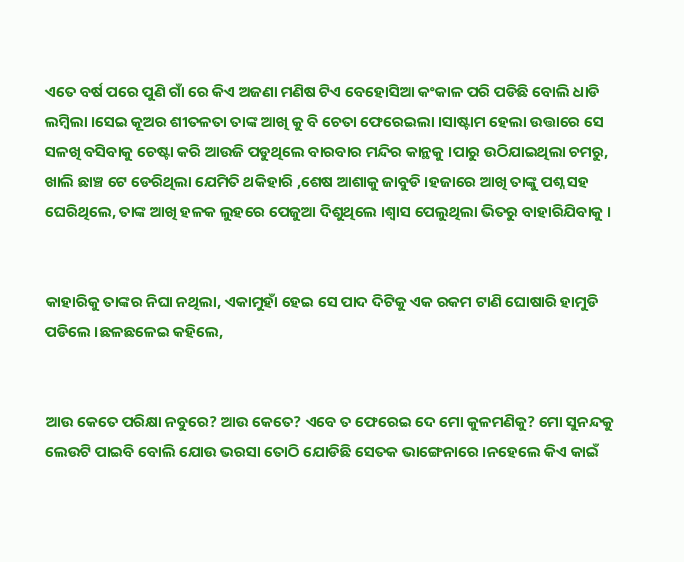ଏତେ ବର୍ଷ ପରେ ପୁଣି ଗାଁ ରେ କିଏ ଅଜଣା ମଣିଷ ଟିଏ ବେହୋସିଆ କଂକାଳ ପରି ପଡିଛି ବୋଲି ଧାଡି ଲମ୍ବିଲା ।ସେଇ କୂଅର ଶୀତଳତା ତାଙ୍କ ଆଖି କୁ ବି ଚେତା ଫେରେଇଲା ।ସାଷ୍ଟାମ ହେଲା ଉତ୍ତାରେ ସେ ସଳଖି ବସିବାକୁ ଚେଷ୍ଟା କରି ଆଉଜି ପଡୁଥିଲେ ବାରବାର ମନ୍ଦିର କାନ୍ଥକୁ ।ପାରୁ ଉଠିଯାଇଥିଲା ଚମରୁ, ଖାଲି ଛାଞ୍ଚ ଟେ ଡେରିଥିଲା ଯେମିତି ଥକିହାରି ,ଶେଷ ଆଶାକୁ ଜାବୁଡି ।ହଜାରେ ଆଖି ତାଙ୍କୁ ପଶ୍ନ ସହ ଘେରିଥିଲେ, ତାଙ୍କ ଆଖି ହଳକ ଲୁହରେ ପେଜୁଆ ଦିଶୁଥିଲେ ।ଶ୍ବାସ ପେଲୁଥିଲା ଭିତରୁ ବାହାରିଯିବାକୁ ।


କାହାରିକୁ ତାଙ୍କର ନିଘା ନଥିଲା, ଏକାମୁହାଁ ହେଇ ସେ ପାଦ ଦିଟିକୁ ଏକ ରକମ ଟାଣି ଘୋଷାରି ହାମୁଡି ପଡିଲେ ।ଛଳଛଳେଇ କହିଲେ,


ଆଉ କେତେ ପରିକ୍ଷା ନବୁରେ? ଆଉ କେତେ? ଏବେ ତ ଫେରେଇ ଦେ ମୋ କୁଳମଣିକୁ? ମୋ ସୁନନ୍ଦକୁ ଲେଉଟି ପାଇବି ବୋଲି ଯୋଉ ଭରସା ତୋଠି ଯୋଡିଛି ସେତକ ଭାଙ୍ଗେନାରେ ।ନହେଲେ କିଏ କାଇଁ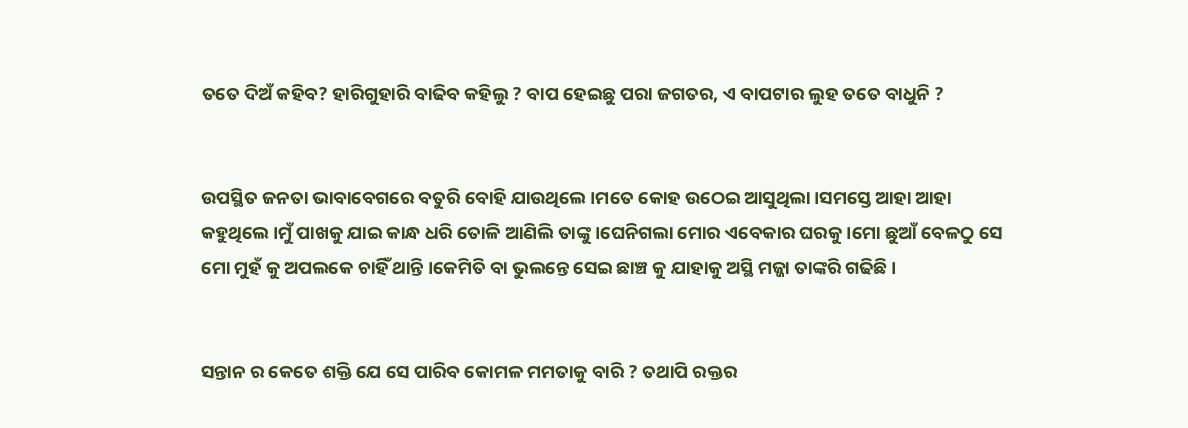ତତେ ଦିଅଁ କହିବ? ହାରିଗୁହାରି ବାଢିବ କହିଲୁ ? ବାପ ହେଇଛୁ ପରା ଜଗତର, ଏ ବାପଟାର ଲୁହ ତତେ ବାଧୁନି ?


ଉପସ୍ଥିତ ଜନତା ଭାବାବେଗରେ ବତୁରି ବୋହି ଯାଉଥିଲେ ।ମତେ କୋହ ଉଠେଇ ଆସୁଥିଲା ।ସମସ୍ତେ ଆହା ଆହା କହୁଥିଲେ ।ମୁଁ ପାଖକୁ ଯାଇ କାନ୍ଧ ଧରି ତୋଳି ଆଣିଲି ତାଙ୍କୁ ।ଘେନିଗଲା ମୋର ଏବେକାର ଘରକୁ ।ମୋ ଛୁଆଁ ବେଳଠୁ ସେ ମୋ ମୁହଁ କୁ ଅପଲକେ ଚାହିଁ ଥାନ୍ତି ।କେମିତି ବା ଭୁଲନ୍ତେ ସେଇ ଛାଞ୍ଚ କୁ ଯାହାକୁ ଅସ୍ଥି ମଜ୍ଜା ତାଙ୍କରି ଗଢିଛି ।


ସନ୍ତାନ ର କେତେ ଶକ୍ତି ଯେ ସେ ପାରିବ କୋମଳ ମମତାକୁ ବାରି ? ତଥାପି ରକ୍ତର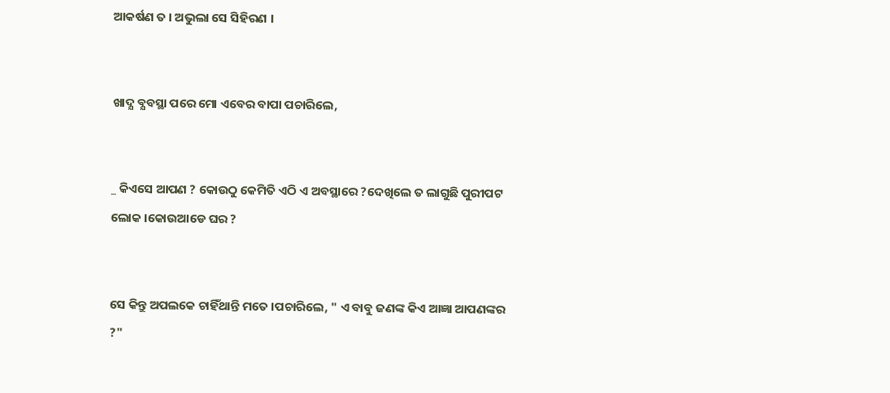ଆକର୍ଷଣ ତ । ଅଭୁଲା ସେ ସିହିରଣ ।


ଖାଦ୍ଯ ବ୍ଯବସ୍ଥା ପରେ ମୋ ଏବେର ବାପା ପଚାରିଲେ,


_ କିଏସେ ଆପଣ ? କୋଉଠୁ କେମିତି ଏଠି ଏ ଅବସ୍ଥାରେ ?ଦେଖିଲେ ତ ଲାଗୁଛି ପୁରୀପଟ ଲୋକ ।କୋଉଆଡେ ଘର ?


ସେ କିନ୍ତୁ ଅପଲକେ ଚାହିଁଥାନ୍ତି ମତେ ।ପଚାରିଲେ, " ଏ ବାବୁ ଜଣଙ୍କ କିଏ ଆଜ୍ଞା ଆପଣଙ୍କର ?"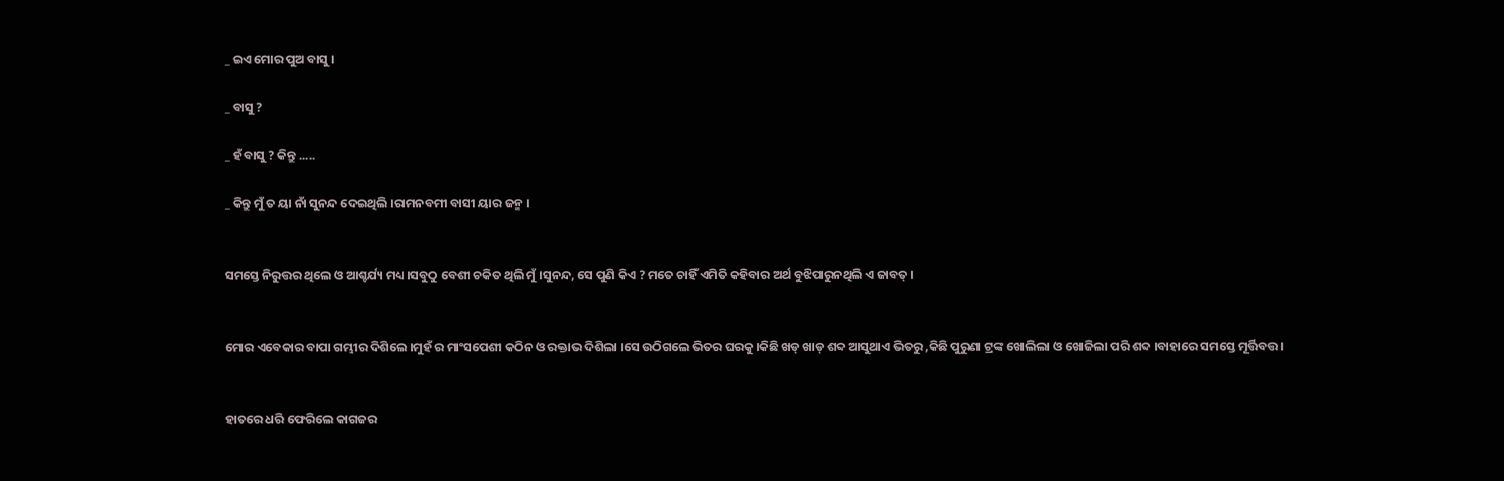_ ଇଏ ମୋର ପୁଅ ବାସୁ ।

_ ବାସୁ ?

_ ହଁ ବାସୁ ? କିନ୍ତୁ .....

_ କିନ୍ତୁ ମୁଁ ତ ୟା ନାଁ ସୁନନ୍ଦ ଦେଇଥିଲି ।ରାମନବମୀ ବାସୀ ୟାର ଜନ୍ମ ।


ସମସ୍ତେ ନିରୁତ୍ତର ଥିଲେ ଓ ଆଶ୍ଚର୍ଯ୍ୟ ମଧ୍ୟ ।ସବୁଠୁ ବେଶୀ ଚକିତ ଥିଲି ମୁଁ ।ସୁନନ୍ଦ, ସେ ପୁଣି କିଏ ? ମତେ ଚାହିଁ ଏମିତି କହିବାର ଅର୍ଥ ବୁଝିପାରୁନଥିଲି ଏ ଜାବତ୍ ।


ମୋର ଏବେକାର ବାପା ଗମ୍ଭୀର ଦିଶିଲେ ।ମୁହଁ ର ମାଂସପେଶୀ କଠିନ ଓ ରକ୍ତାଭ ଦିଶିଲା ।ସେ ଉଠିଗଲେ ଭିତର ଘରକୁ ।କିଛି ଖଡ୍ ଖାଡ୍ ଶବ୍ଦ ଆସୁଥାଏ ଭିତରୁ ,କିଛି ପୁରୁଣା ଟ୍ରଙ୍କ ଖୋଲିଲା ଓ ଖୋଜିଲା ପରି ଶବ୍ଦ ।ବାହାରେ ସମସ୍ତେ ମୂର୍ତ୍ତିବତ୍ତ ।


ହାତରେ ଧରି ଫେରିଲେ କାଗଜର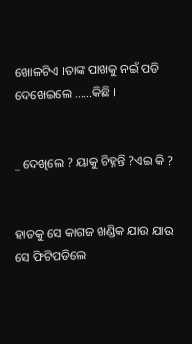ଖୋଳଟିଏ ।ତାଙ୍କ ପାଖକୁ ନଇଁ ପଡି ଦେଖେଇଲେ ......କିଛି ।


_ ଦେଖିଲେ ? ୟାକୁ ଚିହ୍ନନ୍ତି ?ଏଇ କି ?


ହାତକୁ ସେ କାଗଜ ଖଣ୍ଡିକ ଯାଉ ଯାଉ ସେ ଫିଟିପଡିଲେ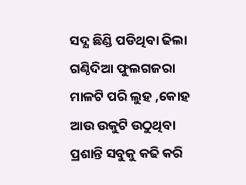ସଦ୍ଯ ଛିଣ୍ଡି ପଡିଥିବା ଢିଲା ଗଣ୍ଠିଦିଆ ଫୁଲଗଜରା ମାଳଟି ପରି ଲୁହ ,କୋହ ଆଉ ଉକୁଟି ଉଠୁଥିବା ପ୍ରଶାନ୍ତି ସବୁକୁ କଢି କରି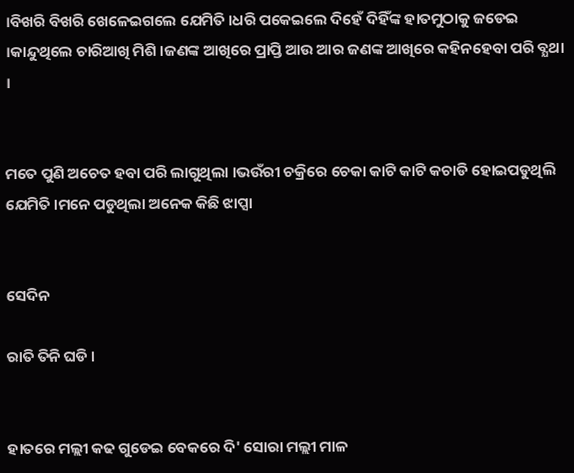।ବିଖରି ବିଖରି ଖେଳେଇଗଲେ ଯେମିତି ।ଧରି ପକେଇଲେ ଦିହେଁ ଦିହିଁଙ୍କ ହାତମୁଠାକୁ ଜଡେଇ ।କାନ୍ଦୁଥିଲେ ଚାରିଆଖି ମିଶି ।ଜଣଙ୍କ ଆଖିରେ ପ୍ରାପ୍ତି ଆଉ ଆର ଜଣଙ୍କ ଆଖିରେ କହିନହେବା ପରି ବ୍ଯଥା ।


ମତେ ପୁଣି ଅଚେତ ହବା ପରି ଲାଗୁଥିଲା ।ଭଉଁରୀ ଚକ୍ରିରେ ଚେକା କାଟି କାଟି କଚାଡି ହୋଇପଡୁଥିଲି ଯେମିତି ।ମନେ ପଡୁଥିଲା ଅନେକ କିଛି ଝାପ୍ସା


ସେଦିନ

ରାତି ତିନି ଘଡି ।


ହାତରେ ମଲ୍ଲୀ କଢ ଗୁଡେଇ ବେକରେ ଦି' ସୋରା ମଲ୍ଲୀ ମାଳ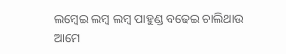ଲମ୍ବେଇ ଲମ୍ବ ଲମ୍ବ ପାହୁଣ୍ଡ ବଢେଇ ଚାଲିଥାଉ ଆମେ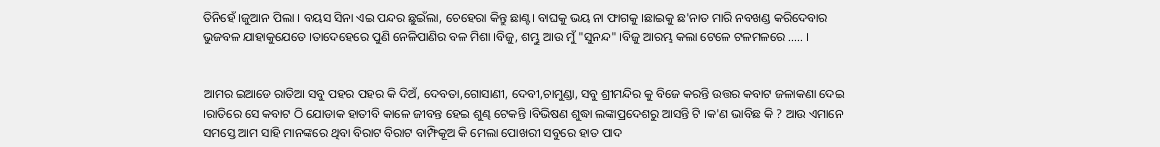ତିନିହେଁ ।ଜୁଆନ ପିଲା । ବୟସ ସିନା ଏଇ ପନ୍ଦର ଛୁଇଁଲା, ଚେହେରା କିନ୍ତୁ ଛାଣ୍ଟ। ବାଘକୁ ଭୟ ନା ଫାଗକୁ ।ଛାଇକୁ ଛ'ନାତ ମାରି ନବଖଣ୍ଡ କରିଦେବାର ଭୁଜବଳ ଯାହାକୁଯେତେ ।ତାଦେହେରେ ପୁଣି ନେଳିପାଣିର ବଳ ମିଶା ।ବିଜୁ, ଶମ୍ଭୁ ଆଉ ମୁଁ "ସୁନନ୍ଦ" ।ବିଜୁ ଆରମ୍ଭ କଲା ଟେଳେ ଟଳମଳରେ ..... ।


ଆମର ଇଆଡେ ରାତିଆ ସବୁ ପହର ପହର କି ଦିଅଁ, ଦେବତା,ଗୋସାଣୀ, ଦେବୀ,ଚାମୁଣ୍ଡା, ସବୁ ଶ୍ରୀମନ୍ଦିର କୁ ବିଜେ କରନ୍ତି ଉତ୍ତର କବାଟ ଜଳାକଣା ଦେଇ ।ରାତିରେ ସେ କବାଟ ଠି ଯୋଡାକ ହାତୀବି କାଳେ ଜୀବନ୍ତ ହେଇ ଶୁଣ୍ଢ ଟେକନ୍ତି ।ବିଭିଷଣ ଶୁଦ୍ଧା ଲଙ୍କାପ୍ରଦେଶରୁ ଆସନ୍ତି ଟି ।କ'ଣ ଭାବିଛ କି ? ଆଉ ଏମାନେ ସମସ୍ତେ ଆମ ସାହି ମାନଙ୍କରେ ଥିବା ବିରାଟ ବିରାଟ ବାମ୍ଫିକୂଅ କି ମେଲା ପୋଖରୀ ସବୁରେ ହାତ ପାଦ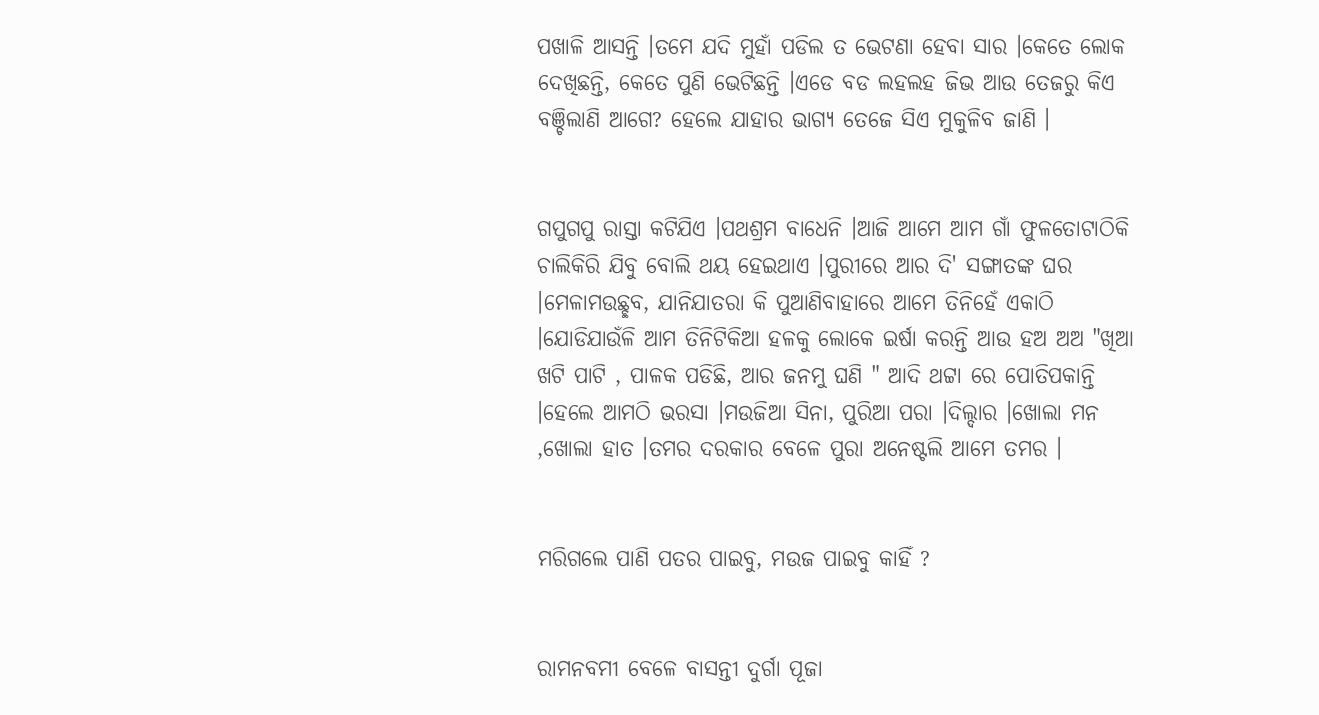ପଖାଳି ଆସନ୍ତି ।ତମେ ଯଦି ମୁହାଁ ପଡିଲ ତ ଭେଟଣା ହେବା ସାର ।କେତେ ଲୋକ ଦେଖିଛନ୍ତି, କେତେ ପୁଣି ଭେଟିଛନ୍ତି ।ଏଡେ ବଡ ଲହଲହ ଜିଭ ଆଉ ତେଜରୁ କିଏ ବଞ୍ଚିଲାଣି ଆଗେ? ହେଲେ ଯାହାର ଭାଗ୍ୟ ତେଜେ ସିଏ ମୁକୁଳିବ ଜାଣି ।


ଗପୁଗପୁ ରାସ୍ତା କଟିଯିଏ ।ପଥଶ୍ରମ ବାଧେନି ।ଆଜି ଆମେ ଆମ ଗାଁ ଫୁଳତୋଟାଠିକି ଚାଲିକିରି ଯିବୁ ବୋଲି ଥୟ ହେଇଥାଏ ।ପୁରୀରେ ଆର ଦି' ସଙ୍ଗାତଙ୍କ ଘର ।ମେଳାମଉଛ୍ଛବ, ଯାନିଯାତରା କି ପୁଆଣିବାହାରେ ଆମେ ତିନିହେଁ ଏକାଠି ।ଯୋଡିଯାଉଁଳି ଆମ ତିନିଟିକିଆ ହଳକୁ ଲୋକେ ଇର୍ଷା କରନ୍ତି ଆଉ ହଅ ଅଅ "ଖିଆ ଖଟି ପାଟି , ପାଳକ ପଡିଛି, ଆର ଜନମୁ ଘଣି " ଆଦି ଥଟ୍ଟା ରେ ପୋତିପକାନ୍ତି ।ହେଲେ ଆମଠି ଭରସା ।ମଉଜିଆ ସିନା, ପୁରିଆ ପରା ।ଦିଲ୍ଦାର ।ଖୋଲା ମନ ,ଖୋଲା ହାତ ।ତମର ଦରକାର ବେଳେ ପୁରା ଅନେଷ୍ଟଲି ଆମେ ତମର ।


ମରିଗଲେ ପାଣି ପତର ପାଇବୁ, ମଉଜ ପାଇବୁ କାହିଁ ?


ରାମନବମୀ ବେଳେ ବାସନ୍ତୀ ଦୁର୍ଗା ପୂଜା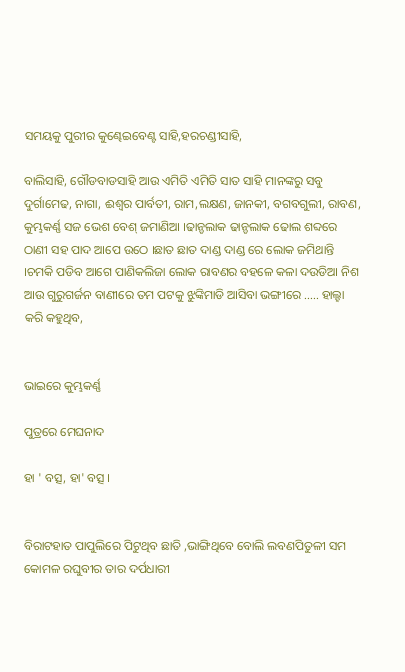ସମୟକୁ ପୁରୀର କୁଣ୍ଢେଇବେଣ୍ଟ ସାହି,ହରଚଣ୍ଡୀସାହି,

ବାଲିସାହି, ଗୌଡବାଡସାହି ଆଉ ଏମିତି ଏମିତି ସାତ ସାହି ମାନଙ୍କରୁ ସବୁ ଦୁର୍ଗାମେଢ, ନାଗା, ଈଶ୍ବର ପାର୍ବତୀ, ରାମ,ଲକ୍ଷଣ, ଜାନକୀ, ବଗବଗୁଲୀ, ରାବଣ, କୁମ୍ଭକର୍ଣ୍ଣ ସଜ ଭେଶ ବେଶ୍ ଜମାଣିଆ ।ଢାନ୍ଡଲାକ ଢାନ୍ଡଲାକ ଢୋଲ ଶବ୍ଦରେ ଠାଣୀ ସହ ପାଦ ଆପେ ଉଠେ ।ଛାତ ଛାତ ଦାଣ୍ଡ ଦାଣ୍ଡ ରେ ଲୋକ ଜମିଥାନ୍ତି ।ଚମକି ପଡିବ ଆଗେ ପାଣିକଲିଜା ଲୋକ ରାବଣର ବହଳେ କଳା ଦଉଡିଆ ନିଶ ଆଉ ଗୁରୁଗର୍ଜନ ବାଣୀରେ ତମ ପଟକୁ ଝୁଙ୍କିମାଡି ଆସିବା ଭଙ୍ଗୀରେ ..... ହାଲ୍ହା କରି କହୁଥିବ,


ଭାଇରେ କୁମ୍ଭକର୍ଣ୍ଣ

ପୁତ୍ରରେ ମେଘନାଦ

ହା ' ବତ୍ସ, ହା' ବତ୍ସ ।


ବିରାଟହାତ ପାପୁଲିରେ ପିଟୁଥିବ ଛାତି ,ଭାଙ୍ଗିଥିବେ ବୋଲି ଲବଣପିତୁଳୀ ସମ କୋମଳ ରଘୁବୀର ତାର ଦର୍ପଧାରୀ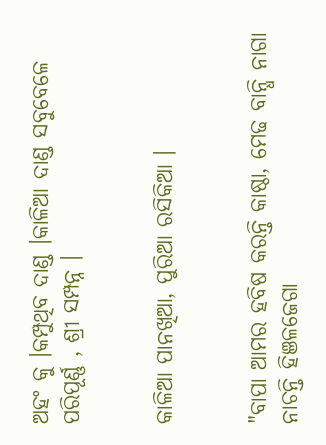ଅହଂ କୁ ।କମ୍ପୁଥିବ ଦାଣ୍ଡ ।କାଳିଆ ଦାଣ୍ଡ ସବୁବେଳେ ପରିପୂର୍ଣ୍ଣ , ଶ୍ରୀ ସମ୍ପନ୍ନ ।


କାଳିଆ ପାନଖିଆ, ପୁରିଆ ରସିକିଆ ।


"ବାପା ଆମର ହବିଷ କରନ୍ତି କାଷ୍ଠା, ମେଢ ବାନ୍ଧି ନାଗା ନାଚନ୍ତି ହିଞଳଜେଗା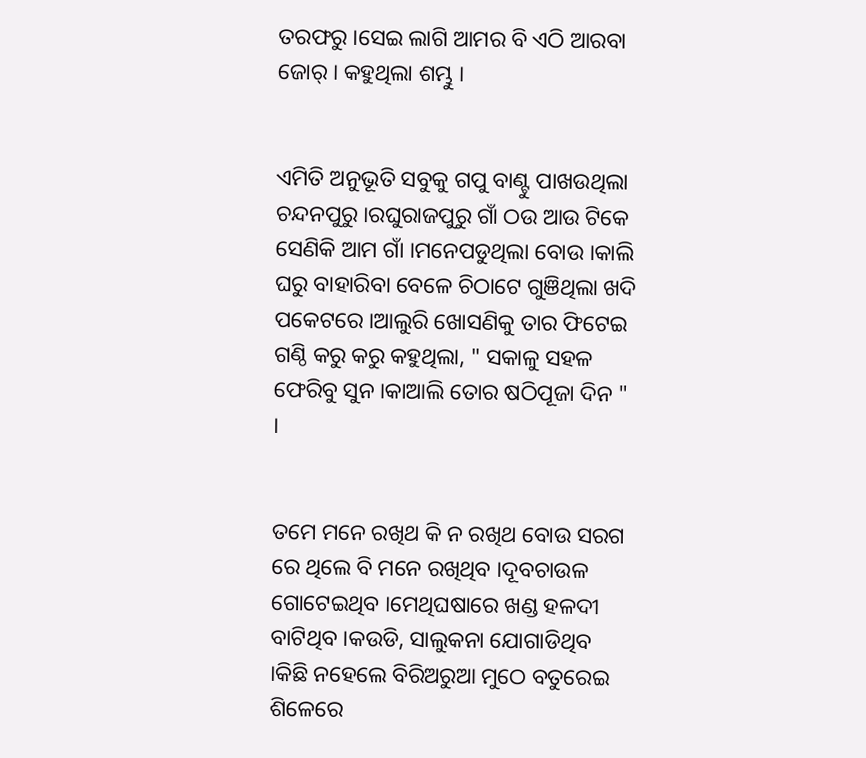ତରଫରୁ ।ସେଇ ଲାଗି ଆମର ବି ଏଠି ଆରବା ଜୋର୍ । କହୁଥିଲା ଶମ୍ଭୁ ।


ଏମିତି ଅନୁଭୂତି ସବୁକୁ ଗପୁ ବାଣ୍ଟୁ ପାଖଉଥିଲା ଚନ୍ଦନପୁରୁ ।ରଘୁରାଜପୁରୁ ଗାଁ ଠଉ ଆଉ ଟିକେ ସେଣିକି ଆମ ଗାଁ ।ମନେପଡୁଥିଲା ବୋଉ ।କାଲି ଘରୁ ବାହାରିବା ବେଳେ ଚିଠାଟେ ଗୁଞିଥିଲା ଖଦି ପକେଟରେ ।ଆଲୁରି ଖୋସଣିକୁ ତାର ଫିଟେଇ ଗଣ୍ଠି କରୁ କରୁ କହୁଥିଲା, " ସକାଳୁ ସହଳ ଫେରିବୁ ସୁନ ।କାଆଲି ତୋର ଷଠିପୂଜା ଦିନ " ।


ତମେ ମନେ ରଖିଥ କି ନ ରଖିଥ ବୋଉ ସରଗ ରେ ଥିଲେ ବି ମନେ ରଖିଥିବ ।ଦୂବଚାଉଳ ଗୋଟେଇଥିବ ।ମେଥିଘଷାରେ ଖଣ୍ଡ ହଳଦୀ ବାଟିଥିବ ।କଉଡି, ସାଲୁକନା ଯୋଗାଡିଥିବ ।କିଛି ନହେଲେ ବିରିଅରୁଆ ମୁଠେ ବତୁରେଇ ଶିଳେରେ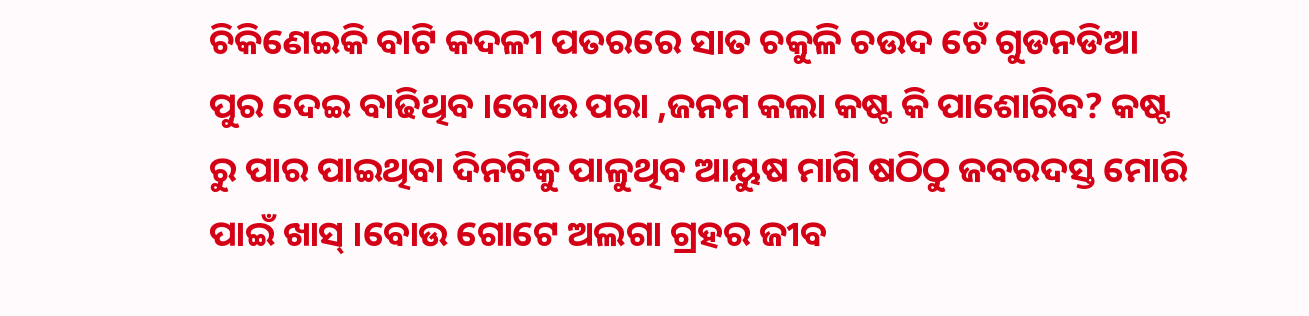ଚିକିଣେଇକି ବାଟି କଦଳୀ ପତରରେ ସାତ ଚକୁଳି ଚଉଦ ଚେଁ ଗୁଡନଡିଆ ପୁର ଦେଇ ବାଢିଥିବ ।ବୋଉ ପରା ,ଜନମ କଲା କଷ୍ଟ କି ପାଶୋରିବ? କଷ୍ଟ ରୁ ପାର ପାଇଥିବା ଦିନଟିକୁ ପାଳୁଥିବ ଆୟୁଷ ମାଗି ଷଠିଠୁ ଜବରଦସ୍ତ ମୋରି ପାଇଁ ଖାସ୍ ।ବୋଉ ଗୋଟେ ଅଲଗା ଗ୍ରହର ଜୀବ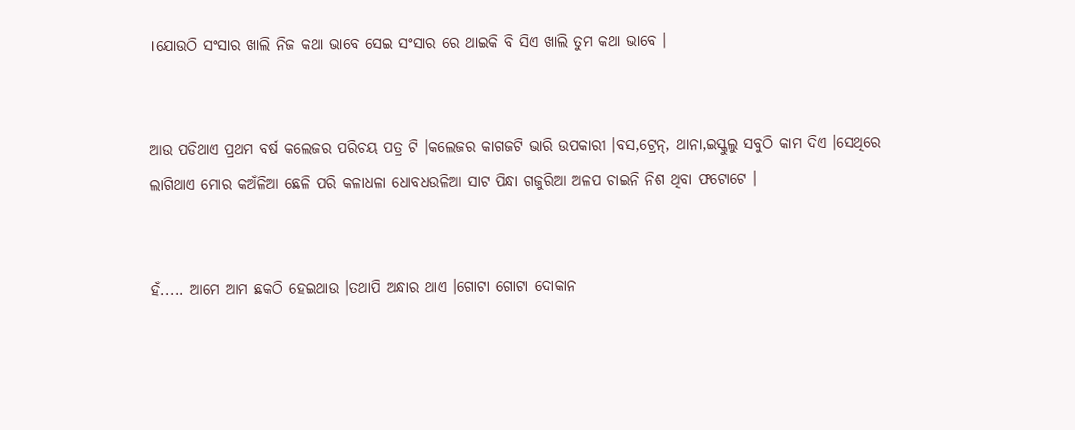।ଯୋଉଠି ସଂସାର ଖାଲି ନିଜ କଥା ଭାବେ ସେଇ ସଂସାର ରେ ଥାଇକି ବି ସିଏ ଖାଲି ତୁମ କଥା ଭାବେ ।


ଆଉ ପଡିଥାଏ ପ୍ରଥମ ବର୍ଷ କଲେଜର ପରିଚୟ ପତ୍ର ଟି ।କଲେଜର କାଗଜଟି ଭାରି ଉପକାରୀ ।ବସ,ଟ୍ରେନ୍, ଥାନା,ଇସ୍କୁଲୁ ସବୁଠି କାମ ଦିଏ ।ସେଥିରେ ଲାଗିଥାଏ ମୋର କଅଁଳିଆ ଛେଳି ପରି କଳାଧଳା ଧୋବଧଉଳିଆ ସାଟ ପିନ୍ଧା ଗଜୁରିଆ ଅଳପ ଚାଇନି ନିଶ ଥିବା ଫଟୋଟେ ।


ହଁ..... ଆମେ ଆମ ଛକଠି ହେଇଥାଉ ।ତଥାପି ଅନ୍ଧାର ଥାଏ ।ଗୋଟା ଗୋଟା ଦୋକାନ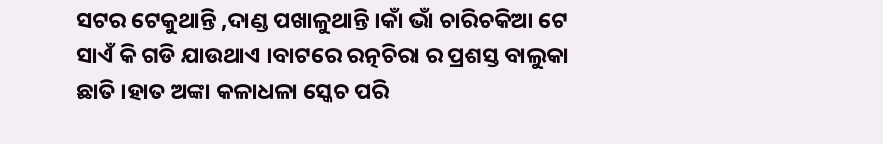ସଟର ଟେକୁଥାନ୍ତି ,ଦାଣ୍ଡ ପଖାଳୁଥାନ୍ତି ।କାଁ ଭାଁ ଚାରିଚକିଆ ଟେ ସାଏଁ କି ଗଡି ଯାଉଥାଏ ।ବାଟରେ ରତ୍ନଚିରା ର ପ୍ରଶସ୍ତ ବାଲୁକା ଛାତି ।ହାତ ଅଙ୍କା କଳାଧଳା ସ୍କେଚ ପରି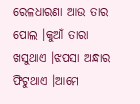ରେଳଧାରଣା ଆଉ ତାର ପୋଲ ।କୁଆଁ ତାରା ଖସୁଥାଏ ।ଝପସା ଅନ୍ଧାର ଫିଟୁଥାଏ ।ଆମେ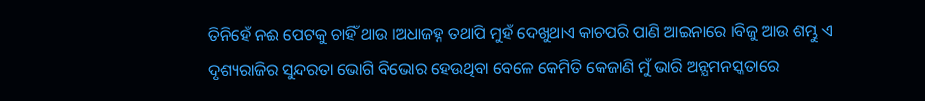ତିନିହେଁ ନଈ ପେଟକୁ ଚାହିଁ ଥାଉ ।ଅଧାଜହ୍ନ ତଥାପି ମୁହଁ ଦେଖୁଥାଏ କାଚପରି ପାଣି ଆଇନାରେ ।ବିଜୁ ଆଉ ଶମ୍ଭୁ ଏ ଦୃଶ୍ୟରାଜିର ସୁନ୍ଦରତା ଭୋଗି ବିଭୋର ହେଉଥିବା ବେଳେ କେମିତି କେଜାଣି ମୁଁ ଭାରି ଅନ୍ଯମନସ୍କତାରେ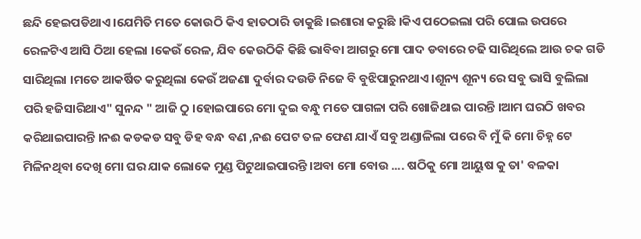ଛନ୍ଦି ହେଇପଡିଥାଏ ।ଯେମିତି ମତେ କୋଉଠି କିଏ ହାତଠାରି ଡାକୁଛି ।ଇଶାରା କରୁଛି ।କିଏ ପଠେଇଲା ପରି ପୋଲ ଉପରେ ରେଳଟିଏ ଆସି ଠିଆ ହେଲା ।କେଉଁ ରେଳ, ଯିବ କେଉଠିକି କିଛି ଭାବିବା ଆଗରୁ ମୋ ପାଦ ଡବାରେ ଚଢି ସାରିଥିଲେ ଆଉ ଚକ ଗଡି ସାରିଥିଲା ।ମତେ ଆକର୍ଷିତ କରୁଥିଲା କେଉଁ ଅଜଣା ଦୁର୍ବାର ଦଉଡି ନିଜେ ବି ବୁଝିପାରୁନଥାଏ ।ଶୂନ୍ୟ ଶୂନ୍ୟ ରେ ସବୁ ଭାସି ବୁଲିଲା ପରି ହଜିସାରିଥାଏ" ସୁନନ୍ଦ " ଆଜି ଠୁ ।ହୋଇପାରେ ମୋ ଦୁଇ ବନ୍ଧୁ ମତେ ପାଗଳା ପରି ଖୋଜିଥାଇ ପାରନ୍ତି ।ଆମ ଘରଠି ଖବର କରିଥାଇପାରନ୍ତି ।ନଈ କଡକଡ ସବୁ ଡିହ ବନ୍ଧ ବଣ ,ନଈ ପେଟ ତଳ ଫେଣ ଯାଏଁ ସବୁ ଅଣ୍ଡାଳିଲା ପରେ ବି ମୁଁ କି ମୋ ଚିହ୍ନ ଟେ ମିଳିନଥିବା ଦେଖି ମୋ ଘର ଯାକ ଲୋକେ ମୁଣ୍ଡ ପିଟୁଥାଇପାରନ୍ତି ।ଅବା ମୋ ବୋଉ .... ଷଠିକୁ ମୋ ଆୟୁଷ କୁ ତା' ବଳକା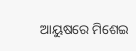ଆୟୁଷରେ ମିଶେଇ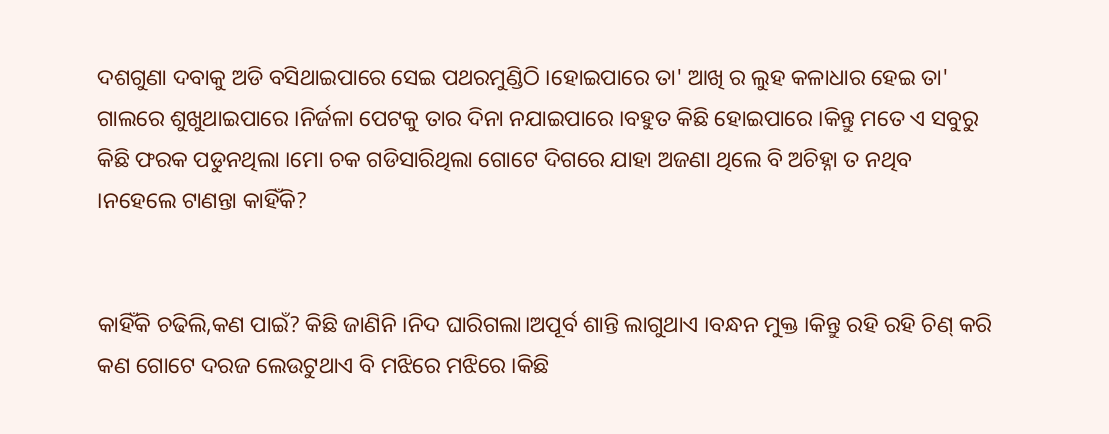ଦଶଗୁଣା ଦବାକୁ ଅଡି ବସିଥାଇପାରେ ସେଇ ପଥରମୁଣ୍ଡିଠି ।ହୋଇପାରେ ତା' ଆଖି ର ଲୁହ କଳାଧାର ହେଇ ତା' ଗାଲରେ ଶୁଖୁଥାଇପାରେ ।ନିର୍ଜଳା ପେଟକୁ ତାର ଦିନା ନଯାଇପାରେ ।ବହୁତ କିଛି ହୋଇପାରେ ।କିନ୍ତୁ ମତେ ଏ ସବୁରୁ କିଛି ଫରକ ପଡୁନଥିଲା ।ମୋ ଚକ ଗଡିସାରିଥିଲା ଗୋଟେ ଦିଗରେ ଯାହା ଅଜଣା ଥିଲେ ବି ଅଚିହ୍ନା ତ ନଥିବ ।ନହେଲେ ଟାଣନ୍ତା କାହିଁକି?


କାହିଁକି ଚଢିଲି,କଣ ପାଇଁ? କିଛି ଜାଣିନି ।ନିଦ ଘାରିଗଲା।ଅପୂର୍ବ ଶାନ୍ତି ଲାଗୁଥାଏ ।ବନ୍ଧନ ମୁକ୍ତ ।କିନ୍ତୁ ରହି ରହି ଚିଣ୍ କରି କଣ ଗୋଟେ ଦରଜ ଲେଉଟୁଥାଏ ବି ମଝିରେ ମଝିରେ ।କିଛି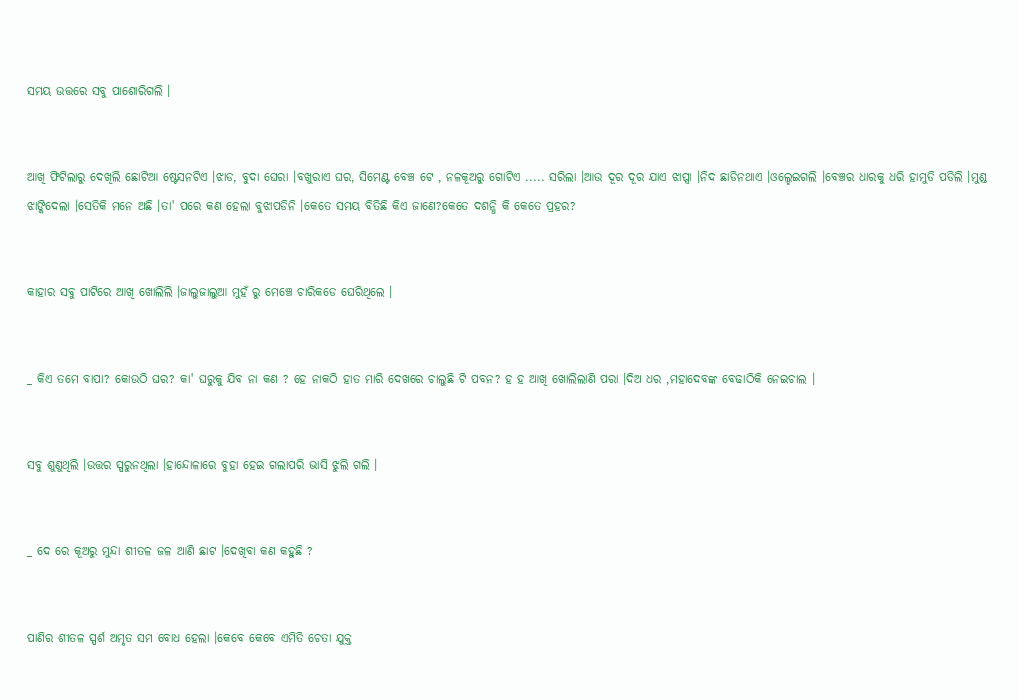ସମୟ ଉତ୍ତରେ ସବୁ ପାଶୋରିଗଲି ।


ଆଖି ଫିଟିଲାରୁ ଦେଖିଲି ଛୋଟିଆ ଷ୍ଟେସନଟିଏ ।ଝାଡ, ବୁଦା ଘେରା ।ବଖୁରାଏ ଘର, ସିମେଣ୍ଟ ବେଞ୍ଚ ଟେ , ନଳକୂଅରୁ ଗୋଟିଏ ..... ସରିଲା ।ଆଉ ଦୂର ଦୂର ଯାଏ ଝାପ୍ସା ।ନିଦ ଛାଡିନଥାଏ ।ଓଲ୍ହେଇଗଲି ।ବେଞ୍ଚର ଧାରକୁ ଧରି ହାମୁଡି ପଡିଲି ।ମୁଣ୍ଡ ଝାଙ୍କିଦେଲା ।ସେତିକି ମନେ ଅଛି ।ତା' ପରେ କଣ ହେଲା ବୁଝାପଡିନି ।କେତେ ସମୟ ବିତିଛି କିଏ ଜାଣେ?କେତେ ଦଶନ୍ଧି କି କେତେ ପ୍ରହର?


କାହାର ସବୁ ପାଟିରେ ଆଖି ଖୋଲିଲି ।ଜାଲୁଜାଲୁଆ ମୁହଁ ରୁ ମେଞ୍ଚେ ଚାରିକଡେ ଘେରିଥିଲେ ।


_ କିଏ ତମେ ବାପା? କୋଉଠି ଘର? କା' ଘରୁକୁ ଯିବ ନା କଣ ? ହେ ନାକଠି ହାତ ମାରି ଦେଖରେ ଚାଲୁଛି ଟି ପବନ? ହ ହ ଆଖି ଖୋଲିଲାଣି ପରା ।ଦିଅ ଧର ,ମହାଦେବଙ୍କ ବେଢାଠିକି ନେଇଚାଲ ।


ସବୁ ଶୁଣୁଥିଲି ।ଉତ୍ତର ସ୍ପରୁନଥିଲା ।ହାନ୍ଦୋଳାରେ ବୁହା ହେଇ ଗଲାପରି ଭାସି ଝୁଲି ଗଲି ।


_ ଦେ ରେ କୂଅରୁ ମୁନ୍ଦା ଶୀତଳ ଜଳ ଆଣି ଛାଟ ।ଦେଖିବା କଣ କହୁଛି ?


ପାଣିର ଶୀତଳ ସ୍ପର୍ଶ ଅମୃତ ସମ ବୋଧ ହେଲା ।କେବେ କେବେ ଏମିତି ଚେତା ଯୁକ୍ତ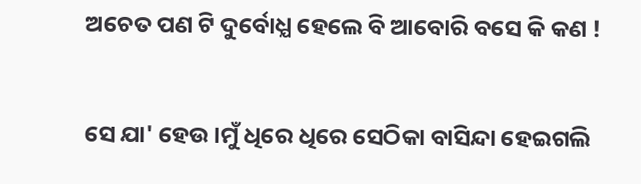ଅଚେତ ପଣ ଟି ଦୁର୍ବୋଧ୍ଯ ହେଲେ ବି ଆବୋରି ବସେ କି କଣ !


ସେ ଯା' ହେଉ ।ମୁଁ ଧିରେ ଧିରେ ସେଠିକା ବାସିନ୍ଦା ହେଇଗଲି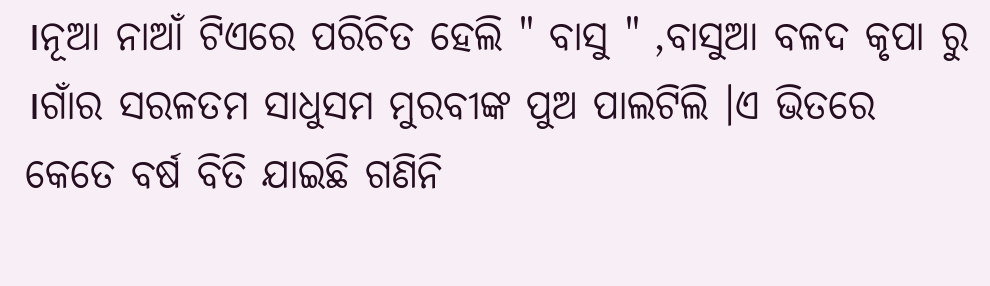।ନୂଆ ନାଆଁ ଟିଏରେ ପରିଚିତ ହେଲି " ବାସୁ " ,ବାସୁଆ ବଳଦ କୃପା ରୁ ।ଗାଁର ସରଳତମ ସାଧୁସମ ମୁରବୀଙ୍କ ପୁଅ ପାଲଟିଲି ।ଏ ଭିତରେ କେତେ ବର୍ଷ ବିତି ଯାଇଛି ଗଣିନି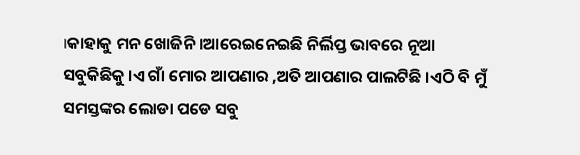।କାହାକୁ ମନ ଖୋଜିନି ।ଆରେଇନେଇଛି ନିର୍ଲିପ୍ତ ଭାବରେ ନୂଆ ସବୁକିଛିକୁ ।ଏ ଗାଁ ମୋର ଆପଣାର ,ଅତି ଆପଣାର ପାଲଟିଛି ।ଏଠି ବି ମୁଁ ସମସ୍ତଙ୍କର ଲୋଡା ପଡେ ସବୁ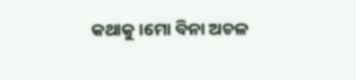କଥାକୁ ।ମୋ ବିନା ଅଚଳ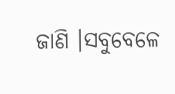ଜାଣି ।ସବୁବେଳେ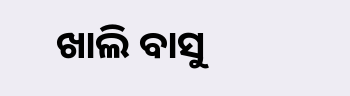ଖାଲି ବାସୁ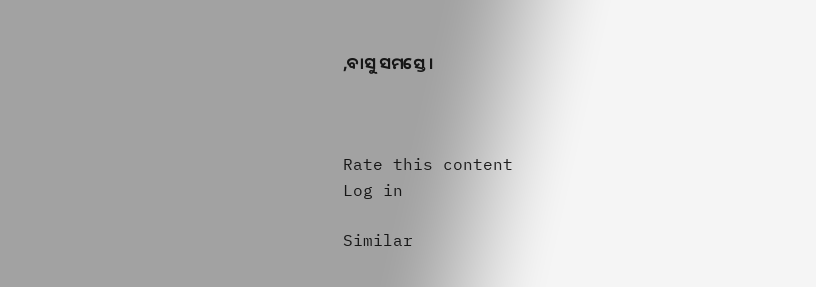,ବାସୁ ସମସ୍ତେ ।



Rate this content
Log in

Similar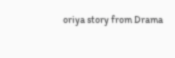oriya story from Drama